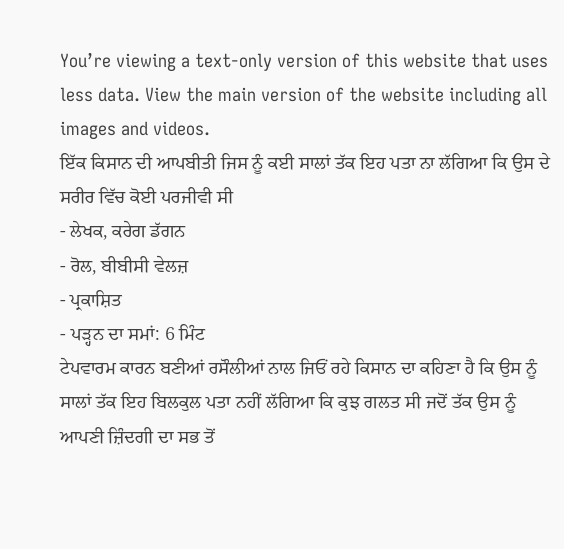You’re viewing a text-only version of this website that uses less data. View the main version of the website including all images and videos.
ਇੱਕ ਕਿਸਾਨ ਦੀ ਆਪਬੀਤੀ ਜਿਸ ਨੂੰ ਕਈ ਸਾਲਾਂ ਤੱਕ ਇਹ ਪਤਾ ਨਾ ਲੱਗਿਆ ਕਿ ਉਸ ਦੇ ਸਰੀਰ ਵਿੱਚ ਕੋਈ ਪਰਜੀਵੀ ਸੀ
- ਲੇਖਕ, ਕਰੇਗ ਡੱਗਨ
- ਰੋਲ, ਬੀਬੀਸੀ ਵੇਲਜ਼
- ਪ੍ਰਕਾਸ਼ਿਤ
- ਪੜ੍ਹਨ ਦਾ ਸਮਾਂ: 6 ਮਿੰਟ
ਟੇਪਵਾਰਮ ਕਾਰਨ ਬਣੀਆਂ ਰਸੌਲੀਆਂ ਨਾਲ ਜਿਓਂ ਰਹੇ ਕਿਸਾਨ ਦਾ ਕਹਿਣਾ ਹੈ ਕਿ ਉਸ ਨੂੰ ਸਾਲਾਂ ਤੱਕ ਇਹ ਬਿਲਕੁਲ ਪਤਾ ਨਹੀਂ ਲੱਗਿਆ ਕਿ ਕੁਝ ਗਲਤ ਸੀ ਜਦੋਂ ਤੱਕ ਉਸ ਨੂੰ ਆਪਣੀ ਜ਼ਿੰਦਗੀ ਦਾ ਸਭ ਤੋਂ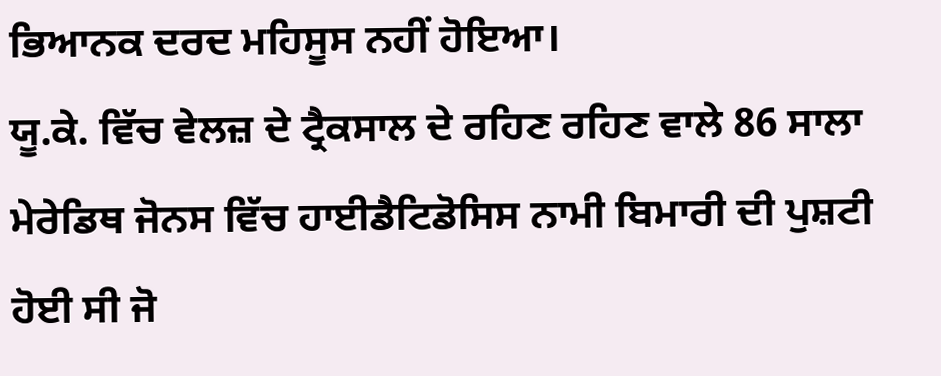ਭਿਆਨਕ ਦਰਦ ਮਹਿਸੂਸ ਨਹੀਂ ਹੋਇਆ।
ਯੂ.ਕੇ. ਵਿੱਚ ਵੇਲਜ਼ ਦੇ ਟ੍ਰੈਕਸਾਲ ਦੇ ਰਹਿਣ ਰਹਿਣ ਵਾਲੇ 86 ਸਾਲਾ ਮੇਰੇਡਿਥ ਜੋਨਸ ਵਿੱਚ ਹਾਈਡੈਟਿਡੋਸਿਸ ਨਾਮੀ ਬਿਮਾਰੀ ਦੀ ਪੁਸ਼ਟੀ ਹੋਈ ਸੀ ਜੋ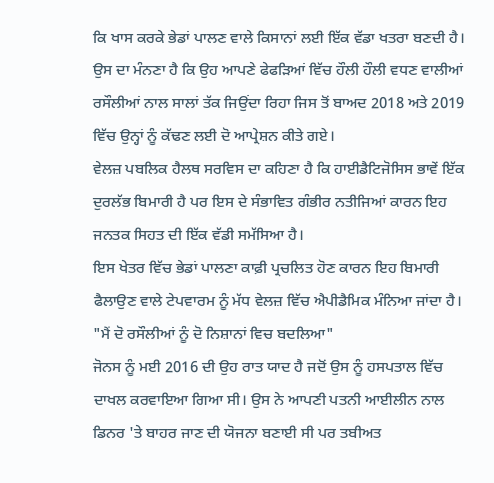ਕਿ ਖਾਸ ਕਰਕੇ ਭੇਡਾਂ ਪਾਲਣ ਵਾਲੇ ਕਿਸਾਨਾਂ ਲਈ ਇੱਕ ਵੱਡਾ ਖਤਰਾ ਬਣਦੀ ਹੈ।
ਉਸ ਦਾ ਮੰਨਣਾ ਹੈ ਕਿ ਉਹ ਆਪਣੇ ਫੇਫੜਿਆਂ ਵਿੱਚ ਹੌਲੀ ਹੌਲੀ ਵਧਣ ਵਾਲੀਆਂ ਰਸੌਲੀਆਂ ਨਾਲ ਸਾਲਾਂ ਤੱਕ ਜਿਉਂਦਾ ਰਿਹਾ ਜਿਸ ਤੋਂ ਬਾਅਦ 2018 ਅਤੇ 2019 ਵਿੱਚ ਉਨ੍ਹਾਂ ਨੂੰ ਕੱਢਣ ਲਈ ਦੋ ਆਪ੍ਰੇਸ਼ਨ ਕੀਤੇ ਗਏ।
ਵੇਲਜ਼ ਪਬਲਿਕ ਹੈਲਥ ਸਰਵਿਸ ਦਾ ਕਹਿਣਾ ਹੈ ਕਿ ਹਾਈਡੈਟਿਜੋਸਿਸ ਭਾਵੇਂ ਇੱਕ ਦੁਰਲੱਭ ਬਿਮਾਰੀ ਹੈ ਪਰ ਇਸ ਦੇ ਸੰਭਾਵਿਤ ਗੰਭੀਰ ਨਤੀਜਿਆਂ ਕਾਰਨ ਇਹ ਜਨਤਕ ਸਿਹਤ ਦੀ ਇੱਕ ਵੱਡੀ ਸਮੱਸਿਆ ਹੈ।
ਇਸ ਖੇਤਰ ਵਿੱਚ ਭੇਡਾਂ ਪਾਲਣਾ ਕਾਫ਼ੀ ਪ੍ਰਚਲਿਤ ਹੋਣ ਕਾਰਨ ਇਹ ਬਿਮਾਰੀ ਫੈਲਾਉਣ ਵਾਲੇ ਟੇਪਵਾਰਮ ਨੂੰ ਮੱਧ ਵੇਲਜ਼ ਵਿੱਚ ਐਪੀਡੈਮਿਕ ਮੰਨਿਆ ਜਾਂਦਾ ਹੈ।
"ਮੈਂ ਦੋ ਰਸੌਲੀਆਂ ਨੂੰ ਦੋ ਨਿਸ਼ਾਨਾਂ ਵਿਚ ਬਦਲਿਆ"
ਜੋਨਸ ਨੂੰ ਮਈ 2016 ਦੀ ਉਹ ਰਾਤ ਯਾਦ ਹੈ ਜਦੋਂ ਉਸ ਨੂੰ ਹਸਪਤਾਲ ਵਿੱਚ ਦਾਖਲ ਕਰਵਾਇਆ ਗਿਆ ਸੀ। ਉਸ ਨੇ ਆਪਣੀ ਪਤਨੀ ਆਈਲੀਨ ਨਾਲ ਡਿਨਰ 'ਤੇ ਬਾਹਰ ਜਾਣ ਦੀ ਯੋਜਨਾ ਬਣਾਈ ਸੀ ਪਰ ਤਬੀਅਤ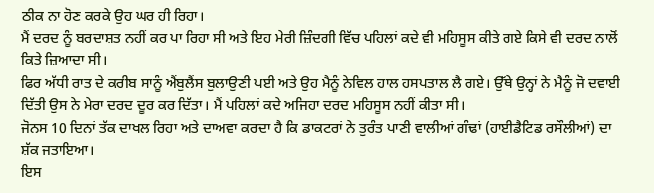ਠੀਕ ਨਾ ਹੋਣ ਕਰਕੇ ਉਹ ਘਰ ਹੀ ਰਿਹਾ।
ਮੈਂ ਦਰਦ ਨੂੰ ਬਰਦਾਸ਼ਤ ਨਹੀਂ ਕਰ ਪਾ ਰਿਹਾ ਸੀ ਅਤੇ ਇਹ ਮੇਰੀ ਜ਼ਿੰਦਗੀ ਵਿੱਚ ਪਹਿਲਾਂ ਕਦੇ ਵੀ ਮਹਿਸੂਸ ਕੀਤੇ ਗਏ ਕਿਸੇ ਵੀ ਦਰਦ ਨਾਲੋਂ ਕਿਤੇ ਜ਼ਿਆਦਾ ਸੀ।
ਫਿਰ ਅੱਧੀ ਰਾਤ ਦੇ ਕਰੀਬ ਸਾਨੂੰ ਐਂਬੁਲੈਂਸ ਬੁਲਾਉਣੀ ਪਈ ਅਤੇ ਉਹ ਮੈਨੂੰ ਨੇਵਿਲ ਹਾਲ ਹਸਪਤਾਲ ਲੈ ਗਏ। ਉੱਥੇ ਉਨ੍ਹਾਂ ਨੇ ਮੈਨੂੰ ਜੋ ਦਵਾਈ ਦਿੱਤੀ ਉਸ ਨੇ ਮੇਰਾ ਦਰਦ ਦੂਰ ਕਰ ਦਿੱਤਾ। ਮੈਂ ਪਹਿਲਾਂ ਕਦੇ ਅਜਿਹਾ ਦਰਦ ਮਹਿਸੂਸ ਨਹੀਂ ਕੀਤਾ ਸੀ।
ਜੋਨਸ 10 ਦਿਨਾਂ ਤੱਕ ਦਾਖਲ ਰਿਹਾ ਅਤੇ ਦਾਅਵਾ ਕਰਦਾ ਹੈ ਕਿ ਡਾਕਟਰਾਂ ਨੇ ਤੁਰੰਤ ਪਾਣੀ ਵਾਲੀਆਂ ਗੰਢਾਂ (ਹਾਈਡੈਟਿਡ ਰਸੌਲੀਆਂ) ਦਾ ਸ਼ੱਕ ਜਤਾਇਆ।
ਇਸ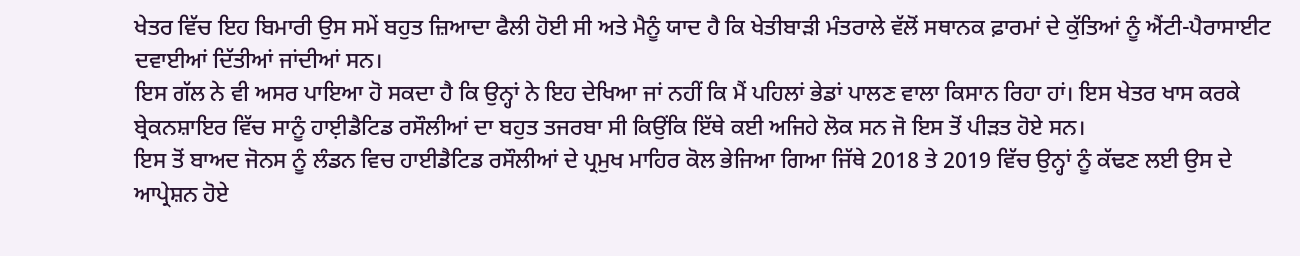ਖੇਤਰ ਵਿੱਚ ਇਹ ਬਿਮਾਰੀ ਉਸ ਸਮੇਂ ਬਹੁਤ ਜ਼ਿਆਦਾ ਫੈਲੀ ਹੋਈ ਸੀ ਅਤੇ ਮੈਨੂੰ ਯਾਦ ਹੈ ਕਿ ਖੇਤੀਬਾੜੀ ਮੰਤਰਾਲੇ ਵੱਲੋਂ ਸਥਾਨਕ ਫ਼ਾਰਮਾਂ ਦੇ ਕੁੱਤਿਆਂ ਨੂੰ ਐਂਟੀ-ਪੈਰਾਸਾਈਟ ਦਵਾਈਆਂ ਦਿੱਤੀਆਂ ਜਾਂਦੀਆਂ ਸਨ।
ਇਸ ਗੱਲ ਨੇ ਵੀ ਅਸਰ ਪਾਇਆ ਹੋ ਸਕਦਾ ਹੈ ਕਿ ਉਨ੍ਹਾਂ ਨੇ ਇਹ ਦੇਖਿਆ ਜਾਂ ਨਹੀਂ ਕਿ ਮੈਂ ਪਹਿਲਾਂ ਭੇਡਾਂ ਪਾਲਣ ਵਾਲਾ ਕਿਸਾਨ ਰਿਹਾ ਹਾਂ। ਇਸ ਖੇਤਰ ਖਾਸ ਕਰਕੇ ਬ੍ਰੇਕਨਸ਼ਾਇਰ ਵਿੱਚ ਸਾਨੂੰ ਹਾਈ਼ਡੈਟਿਡ ਰਸੌਲੀਆਂ ਦਾ ਬਹੁਤ ਤਜਰਬਾ ਸੀ ਕਿਉਂਕਿ ਇੱਥੇ ਕਈ ਅਜਿਹੇ ਲੋਕ ਸਨ ਜੋ ਇਸ ਤੋਂ ਪੀੜਤ ਹੋਏ ਸਨ।
ਇਸ ਤੋਂ ਬਾਅਦ ਜੋਨਸ ਨੂੰ ਲੰਡਨ ਵਿਚ ਹਾਈਡੈਟਿਡ ਰਸੌਲੀਆਂ ਦੇ ਪ੍ਰਮੁਖ ਮਾਹਿਰ ਕੋਲ ਭੇਜਿਆ ਗਿਆ ਜਿੱਥੇ 2018 ਤੇ 2019 ਵਿੱਚ ਉਨ੍ਹਾਂ ਨੂੰ ਕੱਢਣ ਲਈ ਉਸ ਦੇ ਆਪ੍ਰੇਸ਼ਨ ਹੋਏ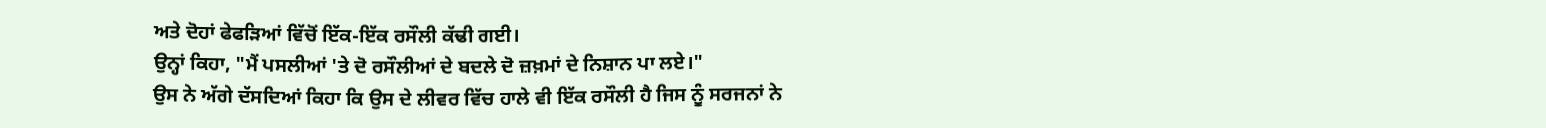ਅਤੇ ਦੋਹਾਂ ਫੇਫੜਿਆਂ ਵਿੱਚੋਂ ਇੱਕ-ਇੱਕ ਰਸੌਲੀ ਕੱਢੀ ਗਈ।
ਉਨ੍ਹਾਂ ਕਿਹਾ, "ਮੈਂ ਪਸਲੀਆਂ 'ਤੇ ਦੋ ਰਸੌਲੀਆਂ ਦੇ ਬਦਲੇ ਦੋ ਜ਼ਖ਼ਮਾਂ ਦੇ ਨਿਸ਼ਾਨ ਪਾ ਲਏ।"
ਉਸ ਨੇ ਅੱਗੇ ਦੱਸਦਿਆਂ ਕਿਹਾ ਕਿ ਉਸ ਦੇ ਲੀਵਰ ਵਿੱਚ ਹਾਲੇ ਵੀ ਇੱਕ ਰਸੌਲੀ ਹੈ ਜਿਸ ਨੂੰ ਸਰਜਨਾਂ ਨੇ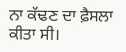ਨਾ ਕੱਢਣ ਦਾ ਫ਼ੈਸਲਾ ਕੀਤਾ ਸੀ।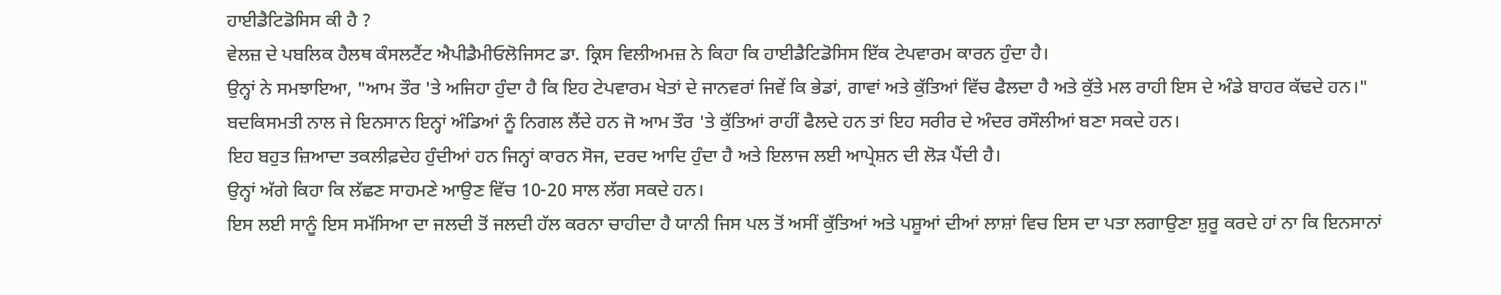ਹਾਈਡੈਟਿਡੋਸਿਸ ਕੀ ਹੈ ?
ਵੇਲਜ਼ ਦੇ ਪਬਲਿਕ ਹੈਲਥ ਕੰਸਲਟੈਂਟ ਐਪੀਡੈਮੀਓਲੋਜਿਸਟ ਡਾ. ਕ੍ਰਿਸ ਵਿਲੀਅਮਜ਼ ਨੇ ਕਿਹਾ ਕਿ ਹਾਈਡੈਟਿਡੋਸਿਸ ਇੱਕ ਟੇਪਵਾਰਮ ਕਾਰਨ ਹੁੰਦਾ ਹੈ।
ਉਨ੍ਹਾਂ ਨੇ ਸਮਝਾਇਆ, "ਆਮ ਤੌਰ 'ਤੇ ਅਜਿਹਾ ਹੁੰਦਾ ਹੈ ਕਿ ਇਹ ਟੇਪਵਾਰਮ ਖੇਤਾਂ ਦੇ ਜਾਨਵਰਾਂ ਜਿਵੇਂ ਕਿ ਭੇਡਾਂ, ਗਾਵਾਂ ਅਤੇ ਕੁੱਤਿਆਂ ਵਿੱਚ ਫੈਲਦਾ ਹੈ ਅਤੇ ਕੁੱਤੇ ਮਲ ਰਾਹੀ ਇਸ ਦੇ ਅੰਡੇ ਬਾਹਰ ਕੱਢਦੇ ਹਨ।"
ਬਦਕਿਸਮਤੀ ਨਾਲ ਜੇ ਇਨਸਾਨ ਇਨ੍ਹਾਂ ਅੰਡਿਆਂ ਨੂੰ ਨਿਗਲ ਲੈਂਦੇ ਹਨ ਜੋ ਆਮ ਤੌਰ 'ਤੇ ਕੁੱਤਿਆਂ ਰਾਹੀਂ ਫੈਲਦੇ ਹਨ ਤਾਂ ਇਹ ਸਰੀਰ ਦੇ ਅੰਦਰ ਰਸੌਲੀਆਂ ਬਣਾ ਸਕਦੇ ਹਨ।
ਇਹ ਬਹੁਤ ਜ਼ਿਆਦਾ ਤਕਲੀਫ਼ਦੇਹ ਹੁੰਦੀਆਂ ਹਨ ਜਿਨ੍ਹਾਂ ਕਾਰਨ ਸੋਜ, ਦਰਦ ਆਦਿ ਹੁੰਦਾ ਹੈ ਅਤੇ ਇਲਾਜ ਲਈ ਆਪ੍ਰੇਸ਼ਨ ਦੀ ਲੋੜ ਪੈਂਦੀ ਹੈ।
ਉਨ੍ਹਾਂ ਅੱਗੇ ਕਿਹਾ ਕਿ ਲੱਛਣ ਸਾਹਮਣੇ ਆਉਣ ਵਿੱਚ 10-20 ਸਾਲ ਲੱਗ ਸਕਦੇ ਹਨ।
ਇਸ ਲਈ ਸਾਨੂੰ ਇਸ ਸਮੱਸਿਆ ਦਾ ਜਲਦੀ ਤੋਂ ਜਲਦੀ ਹੱਲ ਕਰਨਾ ਚਾਹੀਦਾ ਹੈ ਯਾਨੀ ਜਿਸ ਪਲ ਤੋਂ ਅਸੀਂ ਕੁੱਤਿਆਂ ਅਤੇ ਪਸ਼ੂਆਂ ਦੀਆਂ ਲਾਸ਼ਾਂ ਵਿਚ ਇਸ ਦਾ ਪਤਾ ਲਗਾਉਣਾ ਸ਼ੁਰੂ ਕਰਦੇ ਹਾਂ ਨਾ ਕਿ ਇਨਸਾਨਾਂ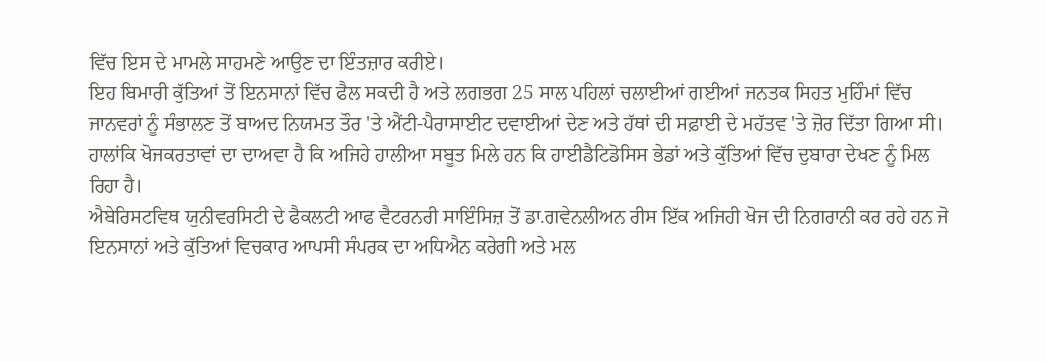ਵਿੱਚ ਇਸ ਦੇ ਮਾਮਲੇ ਸਾਹਮਣੇ ਆਉਣ ਦਾ ਇੰਤਜ਼ਾਰ ਕਰੀਏ।
ਇਹ ਬਿਮਾਰੀ ਕੁੱਤਿਆਂ ਤੋਂ ਇਨਸਾਨਾਂ ਵਿੱਚ ਫੈਲ ਸਕਦੀ ਹੈ ਅਤੇ ਲਗਭਗ 25 ਸਾਲ ਪਹਿਲਾਂ ਚਲਾਈਆਂ ਗਈਆਂ ਜਨਤਕ ਸਿਹਤ ਮੁਹਿੰਮਾਂ ਵਿੱਚ ਜਾਨਵਰਾਂ ਨੂੰ ਸੰਭਾਲਣ ਤੋਂ ਬਾਅਦ ਨਿਯਮਤ ਤੌਰ 'ਤੇ ਐਂਟੀ-ਪੈਰਾਸਾਈਟ ਦਵਾਈਆਂ ਦੇਣ ਅਤੇ ਹੱਥਾਂ ਦੀ ਸਫ਼ਾਈ ਦੇ ਮਹੱਤਵ 'ਤੇ ਜ਼ੋਰ ਦਿੱਤਾ ਗਿਆ ਸੀ।
ਹਾਲਾਂਕਿ ਖੋਜਕਰਤਾਵਾਂ ਦਾ ਦਾਅਵਾ ਹੈ ਕਿ ਅਜਿਹੇ ਹਾਲੀਆ ਸਬੂਤ ਮਿਲੇ ਹਨ ਕਿ ਹਾਈਡੈਟਿਡੋਸਿਸ ਭੇਡਾਂ ਅਤੇ ਕੁੱਤਿਆਂ ਵਿੱਚ ਦੁਬਾਰਾ ਦੇਖਣ ਨੂੰ ਮਿਲ ਰਿਹਾ ਹੈ।
ਐਬੇਰਿਸਟਵਿਥ ਯੁਨੀਵਰਸਿਟੀ ਦੇ ਫੈਕਲਟੀ ਆਫ ਵੈਟਰਨਰੀ ਸਾਇੰਸਿਜ਼ ਤੋਂ ਡਾ.ਗਵੇਨਲੀਅਨ ਰੀਸ ਇੱਕ ਅਜਿਹੀ ਖੋਜ ਦੀ ਨਿਗਰਾਨੀ ਕਰ ਰਹੇ ਹਨ ਜੋ ਇਨਸਾਨਾਂ ਅਤੇ ਕੁੱਤਿਆਂ ਵਿਚਕਾਰ ਆਪਸੀ ਸੰਪਰਕ ਦਾ ਅਧਿਐਨ ਕਰੇਗੀ ਅਤੇ ਮਲ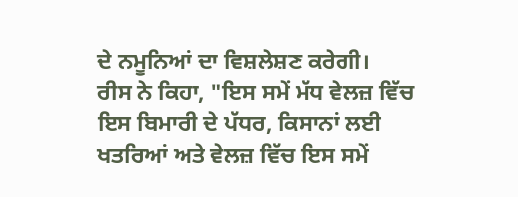ਦੇ ਨਮੂਨਿਆਂ ਦਾ ਵਿਸ਼ਲੇਸ਼ਣ ਕਰੇਗੀ।
ਰੀਸ ਨੇ ਕਿਹਾ, "ਇਸ ਸਮੇਂ ਮੱਧ ਵੇਲਜ਼ ਵਿੱਚ ਇਸ ਬਿਮਾਰੀ ਦੇ ਪੱਧਰ, ਕਿਸਾਨਾਂ ਲਈ ਖਤਰਿਆਂ ਅਤੇ ਵੇਲਜ਼ ਵਿੱਚ ਇਸ ਸਮੇਂ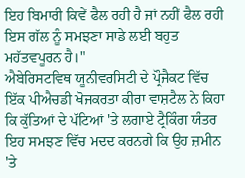ਇਹ ਬਿਮਾਰੀ ਕਿਵੇਂ ਫੈਲ ਰਹੀ ਹੈ ਜਾਂ ਨਹੀਂ ਫੈਲ ਰਹੀ ਇਸ ਗੱਲ ਨੂੰ ਸਮਝਣਾ ਸਾਡੇ ਲਈ ਬਹੁਤ ਮਹੱਤਵਪੂਰਨ ਹੈ।"
ਐਬੇਰਿਸਟਵਿਥ ਯੂਨੀਵਰਸਿਟੀ ਦੇ ਪ੍ਰੌਜੈਕਟ ਵਿੱਚ ਇੱਕ ਪੀਐਚਡੀ ਖੋਜਕਰਤਾ ਕੀਰਾ ਵਾਸ਼ਟੈਲ ਨੇ ਕਿਹਾ ਕਿ ਕੁੱਤਿਆਂ ਦੇ ਪੱਟਿਆਂ 'ਤੇ ਲਗਾਏ ਟ੍ਰੈਕਿੰਗ ਯੰਤਰ ਇਹ ਸਮਝਣ ਵਿੱਚ ਮਦਦ ਕਰਨਗੇ ਕਿ ਉਹ ਜ਼ਮੀਨ 'ਤੇ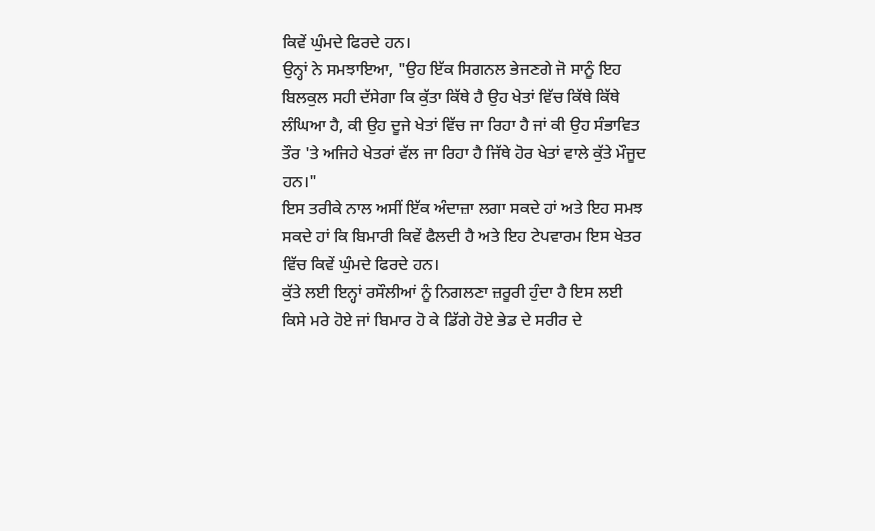ਕਿਵੇਂ ਘੁੰਮਦੇ ਫਿਰਦੇ ਹਨ।
ਉਨ੍ਹਾਂ ਨੇ ਸਮਝਾਇਆ, "ਉਹ ਇੱਕ ਸਿਗਨਲ ਭੇਜਣਗੇ ਜੋ ਸਾਨੂੰ ਇਹ ਬਿਲਕੁਲ ਸਹੀ ਦੱਸੇਗਾ ਕਿ ਕੁੱਤਾ ਕਿੱਥੇ ਹੈ ਉਹ ਖੇਤਾਂ ਵਿੱਚ ਕਿੱਥੇ ਕਿੱਥੇ ਲੰਘਿਆ ਹੈ, ਕੀ ਉਹ ਦੂਜੇ ਖੇਤਾਂ ਵਿੱਚ ਜਾ ਰਿਹਾ ਹੈ ਜਾਂ ਕੀ ਉਹ ਸੰਭਾਵਿਤ ਤੌਰ 'ਤੇ ਅਜਿਹੇ ਖੇਤਰਾਂ ਵੱਲ ਜਾ ਰਿਹਾ ਹੈ ਜਿੱਥੇ ਹੋਰ ਖੇਤਾਂ ਵਾਲੇ ਕੁੱਤੇ ਮੌਜੂਦ ਹਨ।"
ਇਸ ਤਰੀਕੇ ਨਾਲ ਅਸੀਂ ਇੱਕ ਅੰਦਾਜ਼ਾ ਲਗਾ ਸਕਦੇ ਹਾਂ ਅਤੇ ਇਹ ਸਮਝ ਸਕਦੇ ਹਾਂ ਕਿ ਬਿਮਾਰੀ ਕਿਵੇਂ ਫੈਲਦੀ ਹੈ ਅਤੇ ਇਹ ਟੇਪਵਾਰਮ ਇਸ ਖੇਤਰ ਵਿੱਚ ਕਿਵੇਂ ਘੁੰਮਦੇ ਫਿਰਦੇ ਹਨ।
ਕੁੱਤੇ ਲਈ ਇਨ੍ਹਾਂ ਰਸੌਲੀਆਂ ਨੂੰ ਨਿਗਲਣਾ ਜ਼ਰੂਰੀ ਹੁੰਦਾ ਹੈ ਇਸ ਲਈ ਕਿਸੇ ਮਰੇ ਹੋਏ ਜਾਂ ਬਿਮਾਰ ਹੋ ਕੇ ਡਿੱਗੇ ਹੋਏ ਭੇਡ ਦੇ ਸਰੀਰ ਦੇ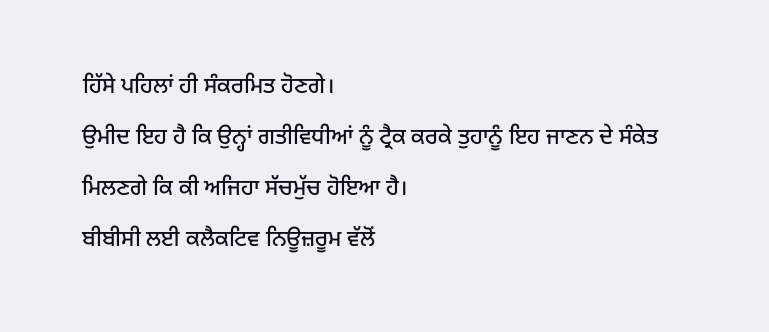ਹਿੱਸੇ ਪਹਿਲਾਂ ਹੀ ਸੰਕਰਮਿਤ ਹੋਣਗੇ।
ਉਮੀਦ ਇਹ ਹੈ ਕਿ ਉਨ੍ਹਾਂ ਗਤੀਵਿਧੀਆਂ ਨੂੰ ਟ੍ਰੈਕ ਕਰਕੇ ਤੁਹਾਨੂੰ ਇਹ ਜਾਣਨ ਦੇ ਸੰਕੇਤ ਮਿਲਣਗੇ ਕਿ ਕੀ ਅਜਿਹਾ ਸੱਚਮੁੱਚ ਹੋਇਆ ਹੈ।
ਬੀਬੀਸੀ ਲਈ ਕਲੈਕਟਿਵ ਨਿਊਜ਼ਰੂਮ ਵੱਲੋਂ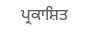ਪ੍ਰਕਾਸ਼ਿਤ